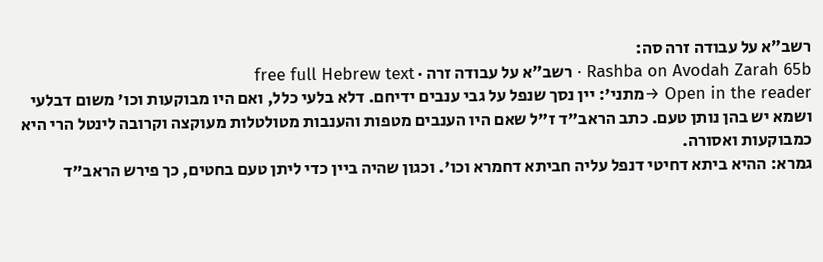רשב״א על עבודה זרה סה:
Rashba on Avodah Zarah 65b · רשב״א על עבודה זרה · free full Hebrew text
Open in the reader →מתני': יין נסך שנפל על גבי ענבים ידיחם. דלא בלעי כלל, ואם היו מבוקעות וכו' משום דבלעי ושמא יש בהן נותן טעם. כתב הראב"ד ז"ל שאם היו הענבים מטפות והענבות מטולטלות מעוקצה וקרובה לינטל הרי היא כמבוקעות ואסורה.
גמרא: ההיא ביתא דחיטי דנפל עליה חביתא דחמרא וכו'. וכגון שהיה ביין כדי ליתן טעם בחטים, כך פירש הראב"ד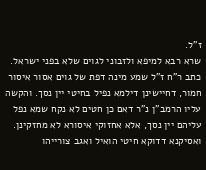ז"ל.
שרא רבא למיפא ולזבוני לגוים שלא בפני ישראל. כתב ר"ח ז"ל שמע מינה דפת של גוים אסור איסור חמור, דחיישינן דילמא נפיל בחיטי יין נסך. והקשה עליו הרמב"ן נ"ר דאם כן חטים לא נקח שמא נפל עליהם יין נסך, אלא אחזוקי איסורא לא מחזקינן.
ואסיקנא דדוקא חיטי הואיל ואגב צורייהו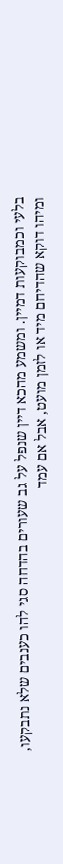בלעי וכמבוקעות דמיין. ומשמע מהכא דיין שנפל על גב שעורים בהדחה סגי להו כענבים שלא נתבקעו, ומיהו דוקא שהדיחם מיד או לזמן מועט, אבל אם עמד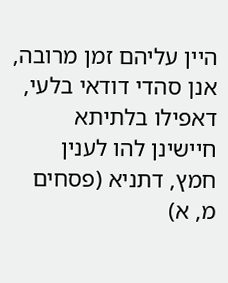היין עליהם זמן מרובה, אנן סהדי דודאי בלעי, דאפילו בלתיתא חיישינן להו לענין חמץ, דתניא (פסחים מ, א)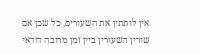אין לותתין את השעורים, כל שכן אם שורין השעורין ביין זמן מרובה דודאי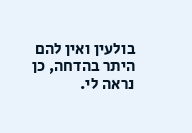בולעין ואין להם היתר בהדחה, כן נראה לי.